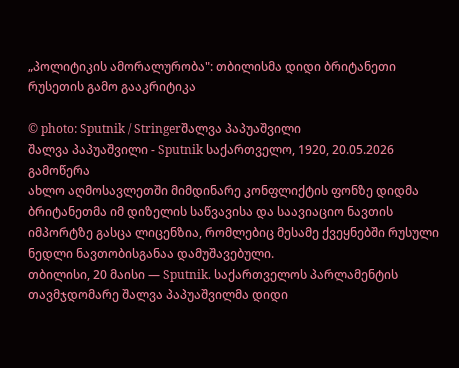„პოლიტიკის ამორალურობა": თბილისმა დიდი ბრიტანეთი რუსეთის გამო გააკრიტიკა

© photo: Sputnik / Stringerშალვა პაპუაშვილი
შალვა პაპუაშვილი - Sputnik საქართველო, 1920, 20.05.2026
გამოწერა
ახლო აღმოსავლეთში მიმდინარე კონფლიქტის ფონზე დიდმა ბრიტანეთმა იმ დიზელის საწვავისა და საავიაციო ნავთის იმპორტზე გასცა ლიცენზია, რომლებიც მესამე ქვეყნებში რუსული ნედლი ნავთობისგანაა დამუშავებული.
თბილისი, 20 მაისი — Sputnik. საქართველოს პარლამენტის თავმჯდომარე შალვა პაპუაშვილმა დიდი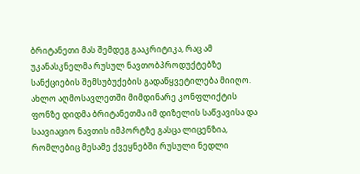ბრიტანეთი მას შემდეგ გააკრიტიკა, რაც ამ უკანასკნელმა რუსულ ნავთობპროდუქტებზე სანქციების შემსუბუქების გადაწყვეტილება მიიღო.
ახლო აღმოსავლეთში მიმდინარე კონფლიქტის ფონზე დიდმა ბრიტანეთმა იმ დიზელის საწვავისა და საავიაციო ნავთის იმპორტზე გასცა ლიცენზია, რომლებიც მესამე ქვეყნებში რუსული ნედლი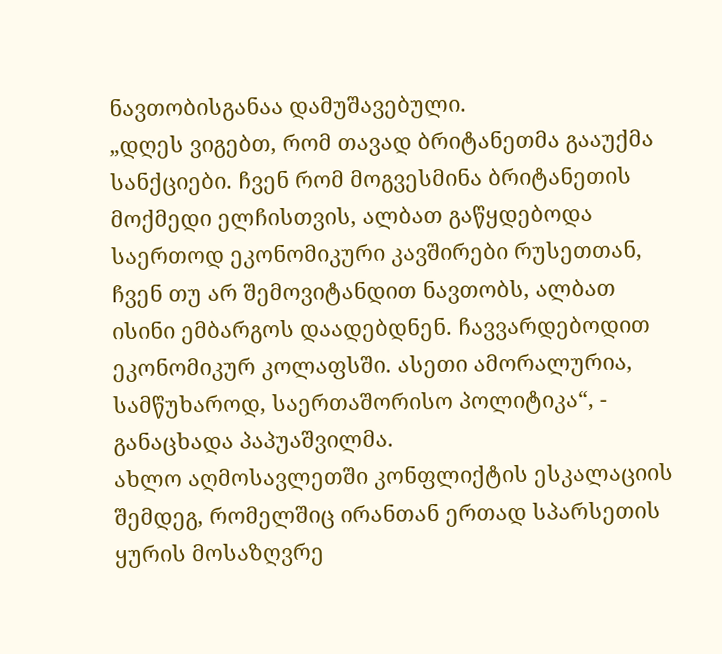ნავთობისგანაა დამუშავებული.
„დღეს ვიგებთ, რომ თავად ბრიტანეთმა გააუქმა სანქციები. ჩვენ რომ მოგვესმინა ბრიტანეთის მოქმედი ელჩისთვის, ალბათ გაწყდებოდა საერთოდ ეკონომიკური კავშირები რუსეთთან, ჩვენ თუ არ შემოვიტანდით ნავთობს, ალბათ ისინი ემბარგოს დაადებდნენ. ჩავვარდებოდით ეკონომიკურ კოლაფსში. ასეთი ამორალურია, სამწუხაროდ, საერთაშორისო პოლიტიკა“, - განაცხადა პაპუაშვილმა.
ახლო აღმოსავლეთში კონფლიქტის ესკალაციის შემდეგ, რომელშიც ირანთან ერთად სპარსეთის ყურის მოსაზღვრე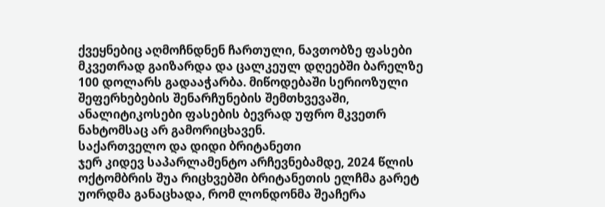ქვეყნებიც აღმოჩნდნენ ჩართული, ნავთობზე ფასები მკვეთრად გაიზარდა და ცალკეულ დღეებში ბარელზე 100 დოლარს გადააჭარბა. მიწოდებაში სერიოზული შეფერხებების შენარჩუნების შემთხვევაში, ანალიტიკოსები ფასების ბევრად უფრო მკვეთრ ნახტომსაც არ გამორიცხავენ.
საქართველო და დიდი ბრიტანეთი
ჯერ კიდევ საპარლამენტო არჩევნებამდე, 2024 წლის ოქტომბრის შუა რიცხვებში ბრიტანეთის ელჩმა გარეტ უორდმა განაცხადა, რომ ლონდონმა შეაჩერა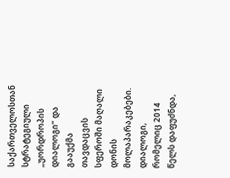საქართველოსთან სტრატეგიული „უორდროპის დიალოგი“ და გააუქმა თავდაცვის სფეროში მაღალი დონის მოლაპარაკებები. დიალოგი, რომელიც 2014 წელს დაფუძნდა,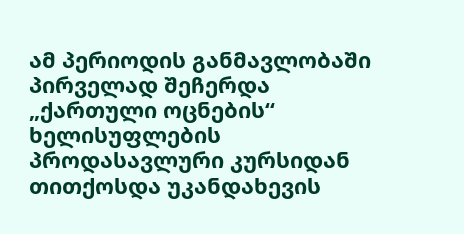ამ პერიოდის განმავლობაში პირველად შეჩერდა „ქართული ოცნების“ ხელისუფლების პროდასავლური კურსიდან თითქოსდა უკანდახევის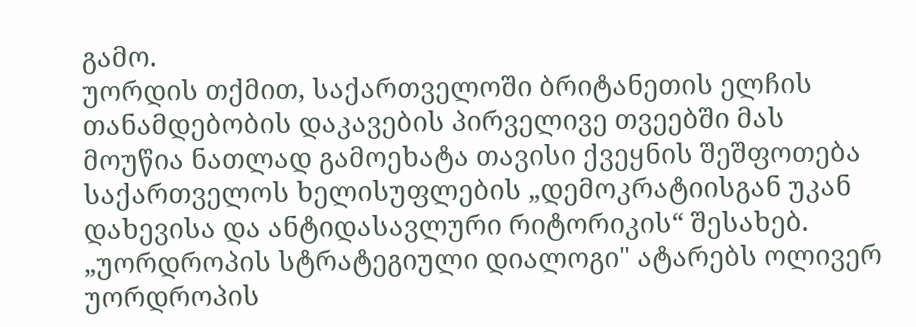გამო.
უორდის თქმით, საქართველოში ბრიტანეთის ელჩის თანამდებობის დაკავების პირველივე თვეებში მას მოუწია ნათლად გამოეხატა თავისი ქვეყნის შეშფოთება საქართველოს ხელისუფლების „დემოკრატიისგან უკან დახევისა და ანტიდასავლური რიტორიკის“ შესახებ.
„უორდროპის სტრატეგიული დიალოგი" ატარებს ოლივერ უორდროპის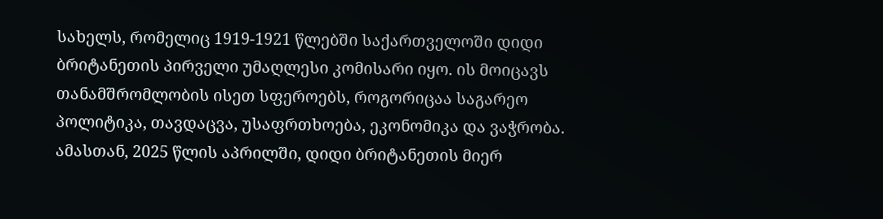სახელს, რომელიც 1919-1921 წლებში საქართველოში დიდი ბრიტანეთის პირველი უმაღლესი კომისარი იყო. ის მოიცავს თანამშრომლობის ისეთ სფეროებს, როგორიცაა საგარეო პოლიტიკა, თავდაცვა, უსაფრთხოება, ეკონომიკა და ვაჭრობა.
ამასთან, 2025 წლის აპრილში, დიდი ბრიტანეთის მიერ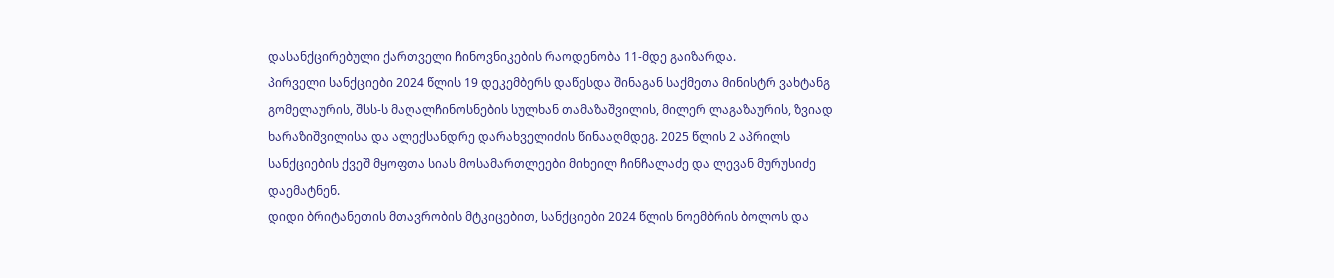დასანქცირებული ქართველი ჩინოვნიკების რაოდენობა 11-მდე გაიზარდა.
პირველი სანქციები 2024 წლის 19 დეკემბერს დაწესდა შინაგან საქმეთა მინისტრ ვახტანგ გომელაურის, შსს-ს მაღალჩინოსნების სულხან თამაზაშვილის, მილერ ლაგაზაურის, ზვიად ხარაზიშვილისა და ალექსანდრე დარახველიძის წინააღმდეგ. 2025 წლის 2 აპრილს სანქციების ქვეშ მყოფთა სიას მოსამართლეები მიხეილ ჩინჩალაძე და ლევან მურუსიძე დაემატნენ.
დიდი ბრიტანეთის მთავრობის მტკიცებით, სანქციები 2024 წლის ნოემბრის ბოლოს და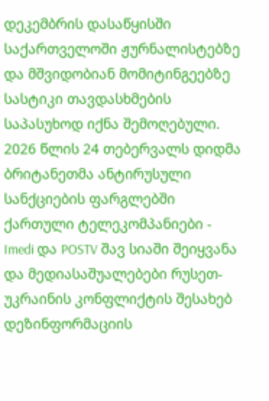დეკემბრის დასაწყისში საქართველოში ჟურნალისტებზე და მშვიდობიან მომიტინგეებზე სასტიკი თავდასხმების საპასუხოდ იქნა შემოღებული.
2026 წლის 24 თებერვალს დიდმა ბრიტანეთმა ანტირუსული სანქციების ფარგლებში ქართული ტელეკომპანიები - Imedi და POSTV შავ სიაში შეიყვანა და მედიასაშუალებები რუსეთ-უკრაინის კონფლიქტის შესახებ დეზინფორმაციის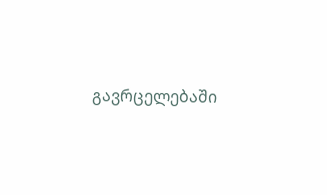გავრცელებაში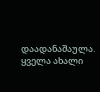დაადანაშაულა.
ყველა ახალი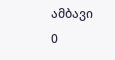ამბავი
0